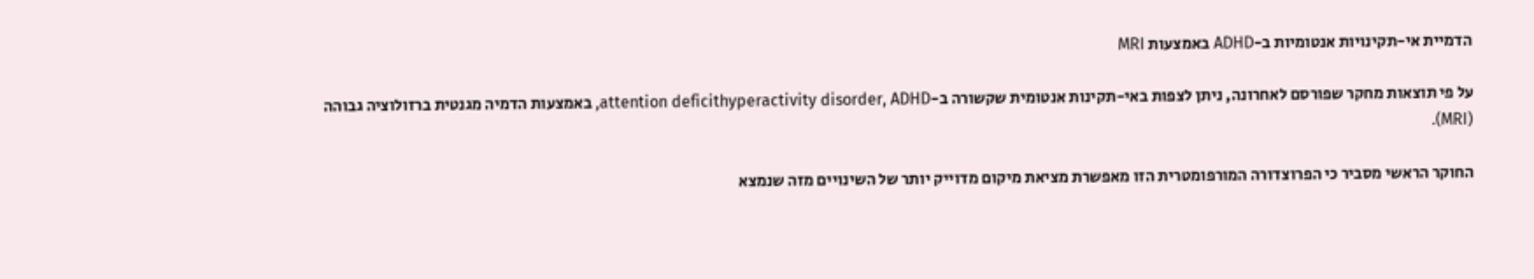הדמיית אי-תקינויות אנטומיות ב-ADHD באמצעות MRI

על פי תוצאות מחקר שפורסם לאחרונה, ניתן לצפות באי-תקינות אנטומית שקשורה ב-attention deficithyperactivity disorder, ADHD, באמצעות הדמיה מגנטית ברזולוציה גבוהה (MRI).

החוקר הראשי מסביר כי הפרוצדורה המורפומטרית הזו מאפשרת מציאת מיקום מדוייק יותר של השינויים מזה שנמצא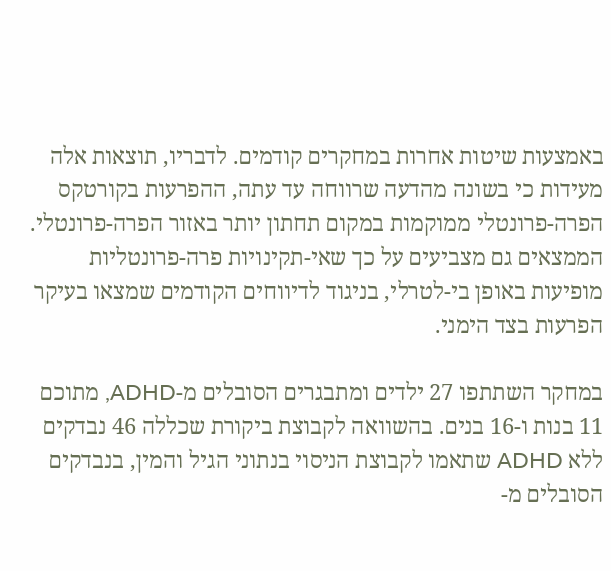באמצעות שיטות אחרות במחקרים קודמים. לדבריו, תוצאות אלה מעידות כי בשונה מהדעה שרווחה עד עתה, ההפרעות בקורטקס הפרה-פרונטלי ממוקמות במקום תחתון יותר באזור הפרה-פרונטלי. הממצאים גם מצביעים על כך שאי-תקינויות פרה-פרונטליות מופיעות באופן בי-לטרלי, בניגוד לדיווחים הקודמים שמצאו בעיקר הפרעות בצד הימני.

במחקר השתתפו 27 ילדים ומתבגרים הסובלים מ-ADHD, מתוכם 11 בנות ו-16 בנים. בהשוואה לקבוצת ביקורת שכללה 46 נבדקים ללא ADHD שתאמו לקבוצת הניסוי בנתוני הגיל והמין, בנבדקים הסובלים מ-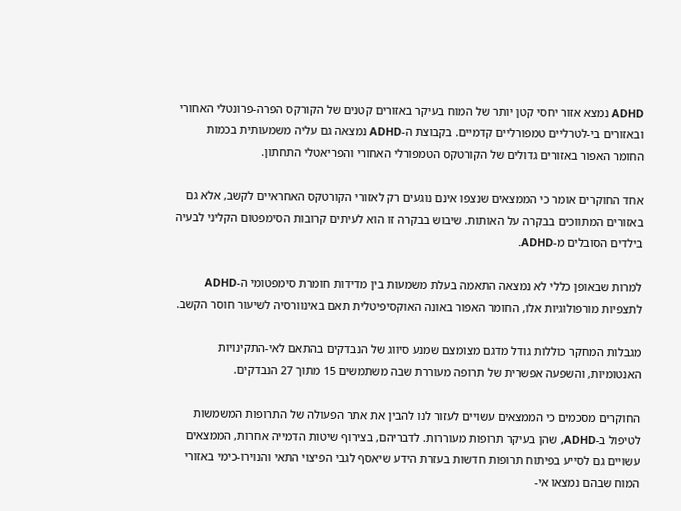ADHD נמצא אזור יחסי קטן יותר של המוח בעיקר באזורים קטנים של הקורקס הפרה-פרונטלי האחורי ובאזורים בי-לטרליים טמפורליים קדמיים. בקבוצת ה-ADHD נמצאה גם עליה משמעותית בכמות החומר האפור באזורים גדולים של הקורטקס הטמפורלי האחורי והפריאטלי התחתון.

אחד החוקרים אומר כי הממצאים שנצפו אינם נוגעים רק לאזורי הקורטקס האחראיים לקשב, אלא גם באזורים המתווכים בבקרה על האותות. שיבוש בבקרה זו הוא לעיתים קרובות הסימפטום הקליני לבעיה בילדים הסובלים מ-ADHD.

למרות שבאופן כללי לא נמצאה התאמה בעלת משמעות בין מדידות חומרת סימפטומי ה-ADHD לתצפיות מורפולוגיות אלו, החומר האפור באונה האוקסיפיטלית תאם באינוורסיה לשיעור חוסר הקשב.

מגבלות המחקר כוללות גודל מדגם מצומצם שמנע סיווג של הנבדקים בהתאם לאי-התקינויות האנטומיות, והשפעה אפשרית של תרופה מעוררת שבה משתמשים 15 מתוך 27 הנבדקים.

החוקרים מסכמים כי הממצאים עשויים לעזור לנו להבין את אתר הפעולה של התרופות המשמשות לטיפול ב-ADHD, שהן בעיקר תרופות מעוררות. לדבריהם, בצירוף שיטות הדמייה אחרות, הממצאים עשויים גם לסייע בפיתוח תרופות חדשות בעזרת הידע שיאסף לגבי הפיצוי התאי והנוירו-כימי באזורי המוח שבהם נמצאו אי-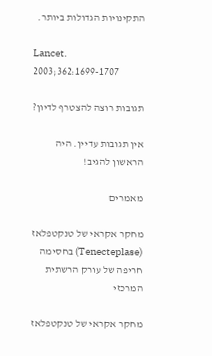התקינויות הגדולות ביותר.

Lancet. 2003;362:1699-1707

תגובות רוצה להצטרף לדיון?

אין תגובות עדיין. היה הראשון להגיב!

מאמרים

מחקר אקראי של טנקטפלאז (Tenecteplase) בחסימה חריפה של עורק הרשתית המרכזי

מחקר אקראי של טנקטפלאז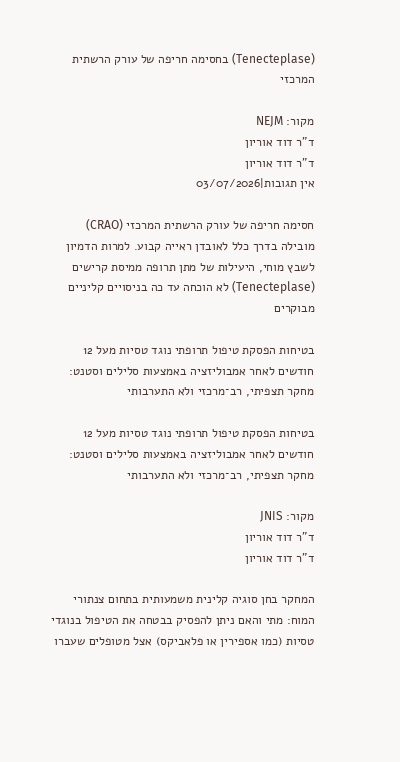(Tenecteplase) בחסימה חריפה של עורק הרשתית המרכזי

מקור: NEJM
ד"ר דוד אוריון
ד"ר דוד אוריון
אין תגובות|03/07/2026

חסימה חריפה של עורק הרשתית המרכזי (CRAO) מובילה בדרך כלל לאובדן ראייה קבוע. למרות הדמיון לשבץ מוחי, היעילות של מתן תרופה ממיסת קרישים (Tenecteplase) לא הוכחה עד כה בניסויים קליניים מבוקרים

בטיחות הפסקת טיפול תרופתי נוגד טסיות מעל 12 חודשים לאחר אמבוליזציה באמצעות סלילים וסטנט: מחקר תצפיתי, רב־מרכזי ולא התערבותי

בטיחות הפסקת טיפול תרופתי נוגד טסיות מעל 12 חודשים לאחר אמבוליזציה באמצעות סלילים וסטנט: מחקר תצפיתי, רב־מרכזי ולא התערבותי

מקור: JNIS
ד"ר דוד אוריון
ד"ר דוד אוריון

המחקר בחן סוגיה קלינית משמעותית בתחום צנתורי המוח: מתי והאם ניתן להפסיק בבטחה את הטיפול בנוגדי טסיות (כמו אספירין או פלאביקס) אצל מטופלים שעברו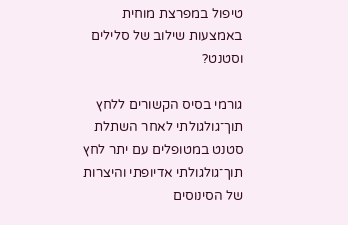טיפול במפרצת מוחית באמצעות שילוב של סלילים וסטנט?

גורמי בסיס הקשורים ללחץ תוך־גולגולתי לאחר השתלת סטנט במטופלים עם יתר לחץ תוך־גולגולתי אדיופתי והיצרות של הסינוסים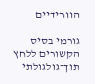הוורידיים

גורמי בסיס הקשורים ללחץ תוך־גולגולתי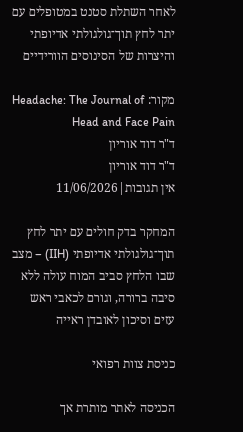לאחר השתלת סטנט במטופלים עם יתר לחץ תוך־גולגולתי אדיופתי והיצרות של הסינוסים הוורידיים

מקור: Headache: The Journal of Head and Face Pain
ד"ר דוד אוריון
ד"ר דוד אוריון
אין תגובות|11/06/2026

המחקר בדק חולים עם יתר לחץ תוך־גולגולתי אדיופתי (IIH) – מצב שבו הלחץ סביב המוח עולה ללא סיבה ברורה, וגורם לכאבי ראש עזים וסיכון לאובדן ראייה

כניסת צוות רפואי

הכניסה לאתר מותרת אך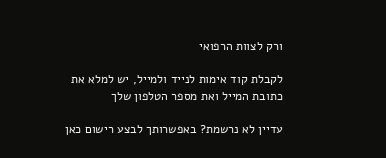ורק לצוות הרפואי

לקבלת קוד אימות לנייד ולמייל, יש למלא את כתובת המייל ואת מספר הטלפון שלך

עדיין לא נרשמת? באפשרותך לבצע רישום כאן